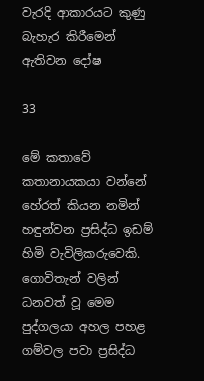වැරදි ආකාරයට කුණු බැහැර කිරීමෙන් ඇතිවන දෝෂ

33

මේ කතාවේ කතානායකයා වන්නේ හේරත් කියන නමින් හඳුන්වන ප්‍රසිද්ධ ඉඩම් හිමි වැවිලිකරුවෙකි. ගොවිතැන් වලින් ධනවත් වූ මෙම පුද්ගලයා අහල පහළ ගම්වල පවා ප්‍රසිද්ධ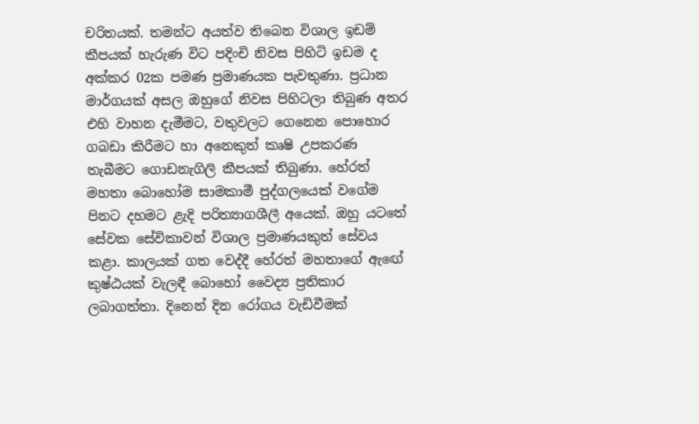චරිතයක්. තමන්ට අයත්ව තිබෙන විශාල ඉඩම් කීපයක් හැරුණ විට පදිංචි නිවස පිහිටි ඉඩම ද අක්කර 02ක පමණ ප්‍රමාණයක පැවතුණා. ප්‍රධාන මාර්ගයක් අසල ඔහුගේ නිවස පිහිටලා තිබුණ අතර එහි වාහන දැමීමට, වතුවලට ගෙනෙන පොහොර ගබඩා කිරීමට හා අනෙකුත් කෘෂි උපකරණ තැබීමට ගොඩනැගිලි කීපයක් තිබුණා. හේරත් මහතා බොහෝම සාමකාමී පුද්ගලයෙක් වගේම පිනට දහමට ළැදි පරිත්‍යාගශීලී අයෙක්. ඔහු යටතේ සේවක සේවිකාවන් විශාල ප්‍රමාණයකුත් සේවය කළා. කාලයක් ගත වෙද්දී හේරත් මහතාගේ ඇඟේ කුෂ්ඨයක් වැලඳී බොහෝ වෛද්‍ය ප්‍රතිකාර ලබාගත්තා. දිනෙන් දින රෝගය වැඩිවීමක්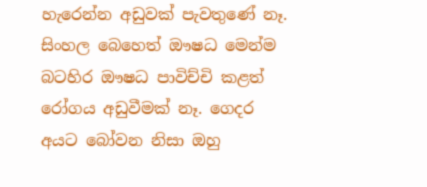හැරෙන්න අඩුවක් පැවතුණේ නෑ. සිංහල බෙහෙත් ඖෂධ මෙන්ම බටහිර ඖෂධ පාවිච්චි කළත් රෝගය අඩුවීමක් නෑ. ගෙදර අයට බෝවන නිසා ඔහු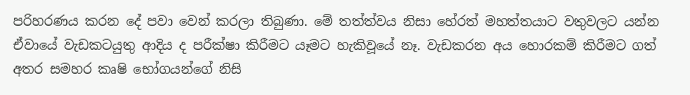පරිහරණය කරන දේ පවා වෙන් කරලා තිබුණා. මේ තත්ත්වය නිසා හේරත් මහත්තයාට වතුවලට යන්න ඒවායේ වැඩකටයුතු ආදිය ද පරීක්ෂා කිරීමට යෑමට හැකිවූයේ නෑ. වැඩකරන අය හොරකම් කිරීමට ගත් අතර සමහර කෘෂි භෝගයන්ගේ නිසි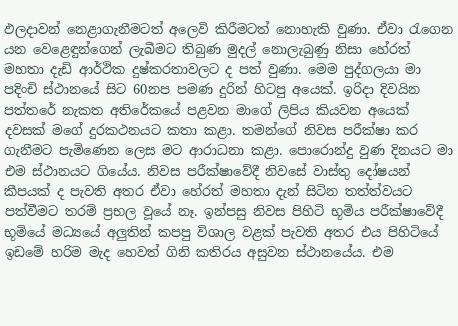ඵලදාවන් නෙළාගැනීමටත් අලෙවි කිරීමටත් නොහැකි වුණා. ඒවා රැගෙන යන වෙළෙඳුන්ගෙන් ලැබීමට තිබුණ මුදල් නොලැබුණු නිසා හේරත් මහතා දැඩි ආර්ථික දුෂ්කරතාවලට ද පත් වුණා. මෙම පුද්ගලයා මා පදිංචි ස්ථානයේ සිට 60නප පමණ දුරින් හිටපු අයෙක්. ඉරිදා දිවයින පත්තරේ නැකත අතිරේකයේ පළවන මාගේ ලිපිය කියවන අයෙක් දවසක් මගේ දුරකථනයට කතා කළා. තමන්ගේ නිවස පරීක්ෂා කර ගැනීමට පැමිණෙන ලෙස මට ආරාධනා කළා. පොරොන්දු වුණ දිනයට මා එම ස්ථානයට ගියේය. නිවස පරීක්ෂාවේදී නිවසේ වාස්තු දෝෂයන් කීපයක් ද පැවති අතර ඒවා හේරත් මහතා දැන් සිටින තත්ත්වයට පත්වීමට තරම් ප්‍රභල වූයේ නෑ. ඉන්පසු නිවස පිහිටි භූමිය පරීක්ෂාවේදී භූමියේ මධ්‍යයේ අලුතින් කපපු විශාල වළක් පැවති අතර එය පිහිටියේ ඉඩමේ හරිම මැද හෙවත් ගිනි කතිරය අසුවන ස්ථානයේය. එම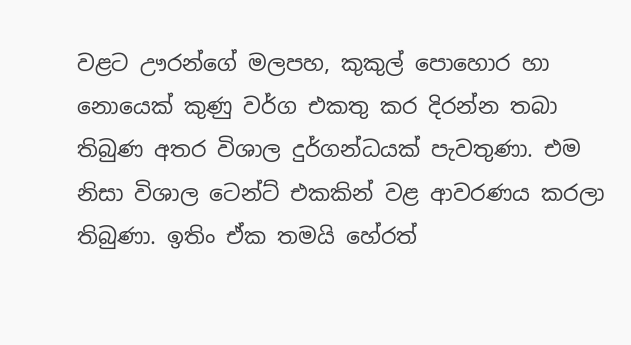වළට ඌරන්ගේ මලපහ, කුකුල් පොහොර හා නොයෙක් කුණු වර්ග එකතු කර දිරන්න තබා තිබුණ අතර විශාල දුර්ගන්ධයක් පැවතුණා. එම නිසා විශාල ටෙන්ට් එකකින් වළ ආවරණය කරලා තිබුණා. ඉතිං ඒක තමයි හේරත්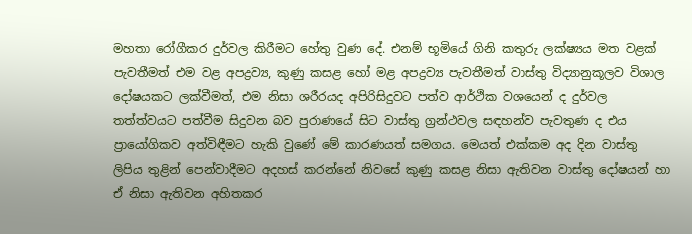මහතා රෝගීකර දුර්වල කිරීමට හේතු වුණ දේ. එනම් භූමියේ ගිනි කතුරු ලක්ෂ්‍යය මත වළක් පැවතීමත් එම වළ අපද්‍රව්‍ය, කුණු කසළ හෝ මළ අපද්‍රව්‍ය පැවතීමත් වාස්තු විද්‍යානුකූලව විශාල දෝෂයකට ලක්වීමත්, එම නිසා ශරීරයද අපිරිසිදුවට පත්ව ආර්ථික වශයෙන් ද දුර්වල තත්ත්වයට පත්වීම සිදුවන බව පුරාණයේ සිට වාස්තු ග්‍රන්ථවල සඳහන්ව පැවතුණ ද එය ප්‍රායෝගිකව අත්විඳීමට හැකි වුණේ මේ කාරණයත් සමගය. මෙයත් එක්කම අද දින වාස්තු ලිපිය තුළින් පෙන්වාදීමට අදහස් කරන්නේ නිවසේ කුණු කසළ නිසා ඇතිවන වාස්තු දෝෂයන් හා ඒ නිසා ඇතිවන අහිතකර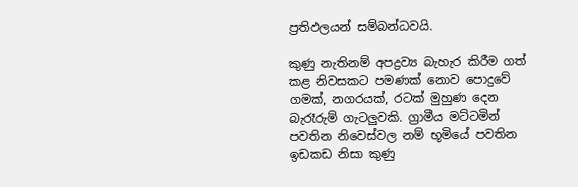ප්‍රතිඵලයන් සම්බන්ධවයි.

කුණු නැතිනම් අපද්‍රව්‍ය බැහැර කිරීම ගත් කළ නිවසකට පමණක් නොව පොදුවේ ගමක්, නගරයක්, රටක් මුහුණ දෙන බැරෑරුම් ගැටලුවකි. ග්‍රාමීය මට්ටමින් පවතින නිවෙස්වල නම් භූමියේ පවතින ඉඩකඩ නිසා කුණු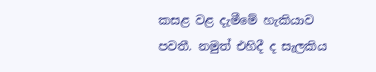කසළ වළ දැමීමේ හැකියාව පවතී. නමුත් එහිදී ද සැලකිය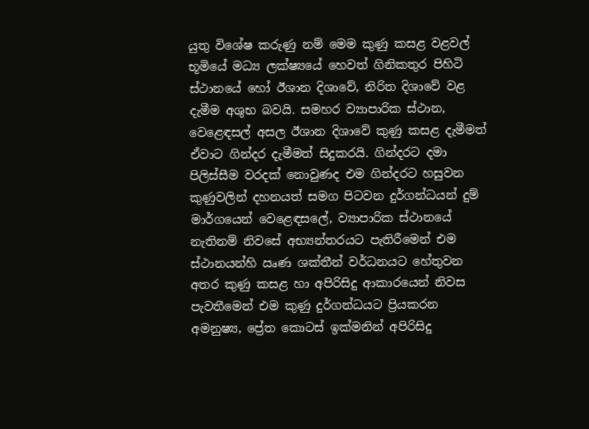යුතු විශේෂ කරුණු නම් මෙම කුණු කසළ වළවල් භූමියේ මධ්‍ය ලක්ෂ්‍යයේ හෙවත් ගිනිකතුර පිහිටි ස්ථානයේ හෝ ඊශාන දිශාවේ, නිරිත දිශාවේ වළ දැමීම අශුභ බවයි. සමහර ව්‍යාපාරික ස්ථාන, වෙළෙඳසල් අසල ඊශාන දිශාවේ කුණු කසළ දැමීමත් ඒවාට ගින්දර දැමීමත් සිදුකරයි. ගින්දරට දමා පිලිස්සීම වරදක් නොවුණද එම ගින්දරට හසුවන කුණුවලින් දහනයත් සමග පිටවන දුර්ගන්ධයන් දුම් මාර්ගයෙන් වෙළෙඳසලේ, ව්‍යාපාරික ස්ථානයේ නැතිනම් නිවසේ අභ්‍යන්තරයට පැතිරීමෙන් එම ස්ථානයන්හි ඍණ ශක්තීන් වර්ධනයට හේතුවන අතර කුණු කසළ හා අපිරිසිදු ආකාරයෙන් නිවස පැවතීමෙන් එම කුණු දුර්ගන්ධයට ප්‍රියකරන අමනුෂ්‍ය, ප්‍රේත කොටස් ඉක්මනින් අපිරිසිදු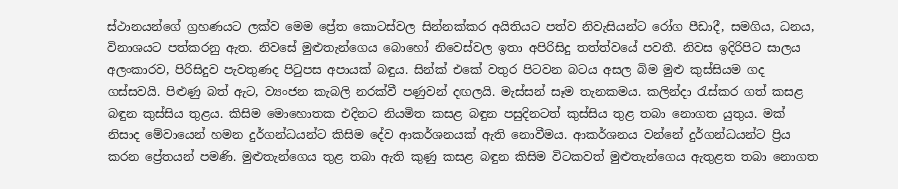ස්ථානයන්ගේ ග්‍රහණයට ලක්ව මෙම ප්‍රේත කොටස්වල සින්නක්කර අයිතියට පත්ව නිවැසියන්ට රෝග පීඩාදී, සමගිය, ධනය, විනාශයට පත්කරනු ඇත. නිවසේ මුළුතැන්ගෙය බොහෝ නිවෙස්වල ඉතා අපිරිසිදු තත්ත්වයේ පවතී. නිවස ඉදිරිපිට සාලය අලංකාරව, පිරිසිදුව පැවතුණද පිටුපස අපායක් බඳුය. සින්ක් එකේ වතුර පිටවන බටය අසල බිම මුළු කුස්සියම ගද ගස්සවයි. පිළුණු බත් ඇට, ව්‍යංජන කැබලි නරක්වී පණුවන් දඟලයි. මැස්සන් සෑම තැනකමය. කලින්දා රැස්කර ගත් කසළ බඳුන කුස්සිය තුළය. කිසිම මොහොතක එදිනට නියමිත කසළ බඳුන පසුදිනටත් කුස්සිය තුළ තබා නොගත යුතුය. මක් නිසාද මේවායෙන් හමන දුර්ගන්ධයන්ට කිසිම දේව ආකර්ශනයක් ඇති නොවීමය. ආකර්ශනය වන්නේ දුර්ගන්ධයන්ට ප්‍රිය කරන ප්‍රේතයන් පමණි. මුළුතැන්ගෙය තුළ තබා ඇති කුණු කසළ බඳුන කිසිම විටකවත් මුළුතැන්ගෙය ඇතුළත තබා නොගත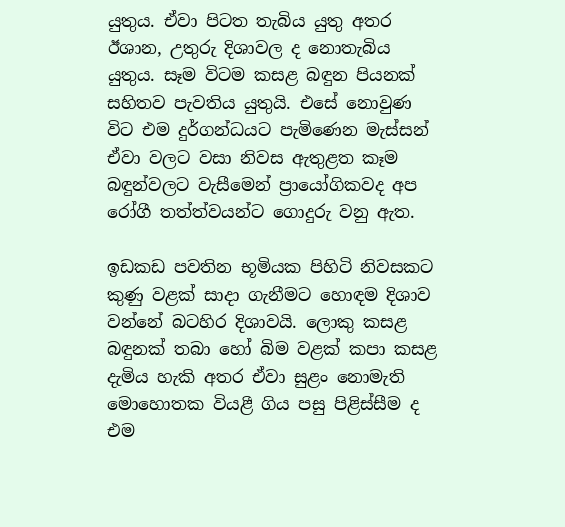යුතුය. ඒවා පිටත තැබිය යුතු අතර ඊශාන, උතුරු දිශාවල ද නොතැබිය යුතුය. සෑම විටම කසළ බඳුන පියනක් සහිතව පැවතිය යුතුයි. එසේ නොවුණ විට එම දුර්ගන්ධයට පැමිණෙන මැස්සන් ඒවා වලට වසා නිවස ඇතුළත කෑම බඳුන්වලට වැසීමෙන් ප්‍රායෝගිකවද අප රෝගී තත්ත්වයන්ට ගොදුරු වනු ඇත.

ඉඩකඩ පවතින භූමියක පිහිටි නිවසකට කුණු වළක් සාදා ගැනීමට හොඳම දිශාව වන්නේ බටහිර දිශාවයි. ලොකු කසළ බඳුනක් තබා හෝ බිම වළක් කපා කසළ දැමිය හැකි අතර ඒවා සුළං නොමැති මොහොතක වියළී ගිය පසු පිළිස්සීම ද එම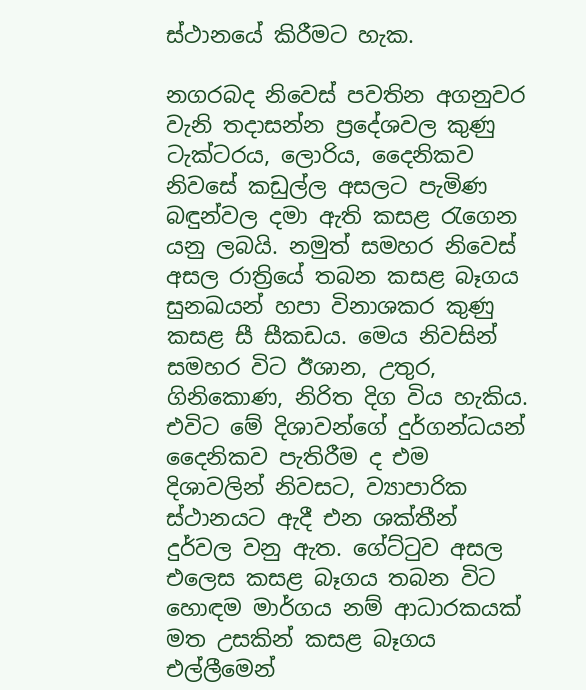ස්ථානයේ කිරීමට හැක.

නගරබද නිවෙස් පවතින අගනුවර වැනි තදාසන්න ප්‍රදේශවල කුණු ටැක්ටරය, ලොරිය, දෛනිකව නිවසේ කඩුල්ල අසලට පැමිණ බඳුන්වල දමා ඇති කසළ රැගෙන යනු ලබයි. නමුත් සමහර නිවෙස් අසල රාත්‍රියේ තබන කසළ බෑගය සුනඛයන් හපා විනාශකර කුණු කසළ සී සීකඩය. මෙය නිවසින් සමහර විට ඊශාන, උතුර, ගිනිකොණ, නිරිත දිග විය හැකිය. එවිට මේ දිශාවන්ගේ දුර්ගන්ධයන් දෛනිකව පැතිරීම ද එම දිශාවලින් නිවසට, ව්‍යාපාරික ස්ථානයට ඇදී එන ශක්තීන් දුර්වල වනු ඇත. ගේට්ටුව අසල එලෙස කසළ බෑගය තබන විට හොඳම මාර්ගය නම් ආධාරකයක් මත උසකින් කසළ බෑගය එල්ලීමෙන්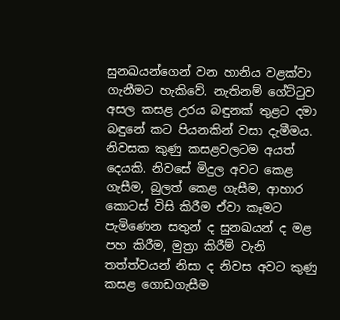සුනඛයන්ගෙන් වන හානිය වළක්වා ගැනීමට හැකිවේ. නැතිනම් ගේට්ටුව අසල කසළ උරය බඳුනක් තුළට දමා බඳුනේ කට පියනකින් වසා දැමීමය. නිවසක කුණු කසළවලටම අයත් දෙයකි. නිවසේ මිදුල අවට කෙළ ගැසීම, බුලත් කෙළ ගැසීම, ආහාර කොටස් විසි කිරීම ඒවා කෑමට පැමිණෙන සතුන් ද සුනඛයන් ද මළ පහ කිරීම, මුත්‍රා කිරීම් වැනි තත්ත්වයන් නිසා ද නිවස අවට කුණු කසළ ගොඩගැසීම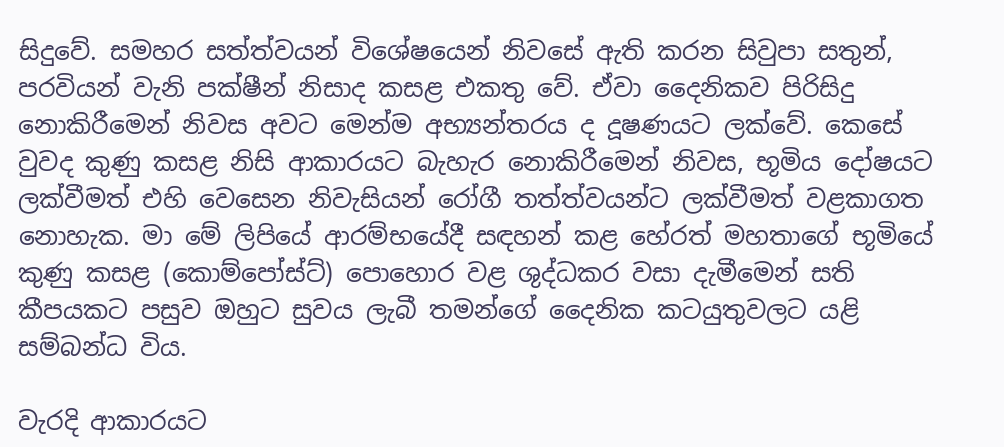සිදුවේ. සමහර සත්ත්වයන් විශේෂයෙන් නිවසේ ඇති කරන සිවුපා සතුන්, පරවියන් වැනි පක්ෂීන් නිසාද කසළ එකතු වේ. ඒවා දෛනිකව පිරිසිදු නොකිරීමෙන් නිවස අවට මෙන්ම අභ්‍යන්තරය ද දූෂණයට ලක්වේ. කෙසේ වුවද කුණු කසළ නිසි ආකාරයට බැහැර නොකිරීමෙන් නිවස, භූමිය දෝෂයට ලක්වීමත් එහි වෙසෙන නිවැසියන් රෝගී තත්ත්වයන්ට ලක්වීමත් වළකාගත නොහැක. මා මේ ලිපියේ ආරම්භයේදී සඳහන් කළ හේරත් මහතාගේ භූමියේ කුණු කසළ (කොම්පෝස්ට්) පොහොර වළ ශුද්ධකර වසා දැමීමෙන් සති කීපයකට පසුව ඔහුට සුවය ලැබී තමන්ගේ දෛනික කටයුතුවලට යළි සම්බන්ධ විය.

වැරදි ආකාරයට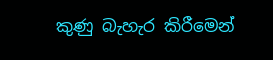කුණු බැහැර කිරීමෙන්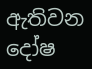ඇතිවන දෝෂ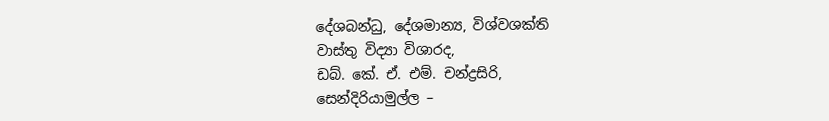දේශබන්ධු, දේශමාන්‍ය, විශ්වශක්ති
වාස්තු විද්‍යා විශාරද,
ඩබ්. කේ. ඒ. එම්. චන්ද්‍රසිරි,
සෙන්දිරියාමුල්ල –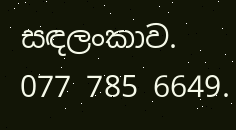සඳලංකාව.
077 785 6649.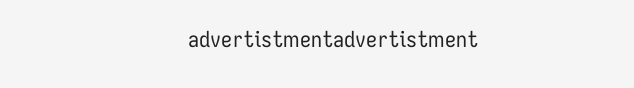advertistmentadvertistment